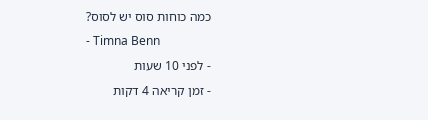כמה כוחות סוס יש לסוס?
- Timna Benn
- לפני 10 שעות
- זמן קריאה 4 דקות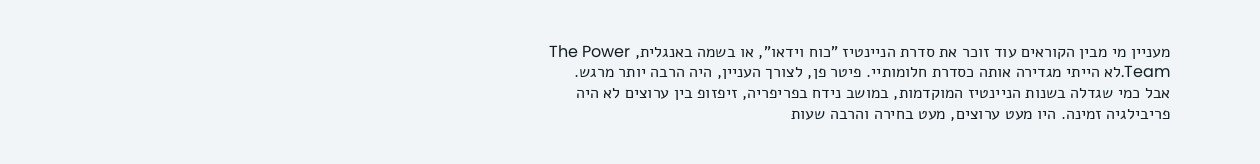מעניין מי מבין הקוראים עוד זוכר את סדרת הניינטיז "כוח וידאו", או בשמה באנגלית, The Power Team.לא הייתי מגדירה אותה כסדרת חלומותיי. פיטר פן, לצורך העניין, היה הרבה יותר מרגש. אבל כמי שגדלה בשנות הניינטיז המוקדמות, במושב נידח בפריפריה, זיפזופ בין ערוצים לא היה פריבילגיה זמינה. היו מעט ערוצים, מעט בחירה והרבה שעות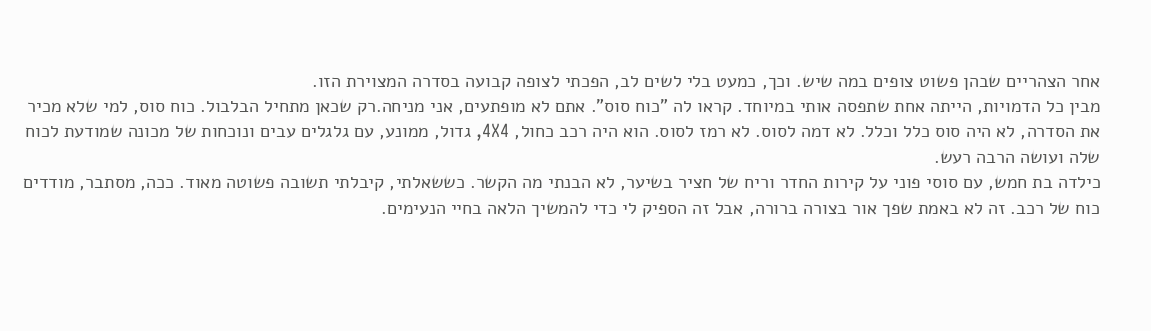אחר הצהריים שבהן פשוט צופים במה שיש. וכך, כמעט בלי לשים לב, הפכתי לצופה קבועה בסדרה המצוירת הזו.
מבין כל הדמויות, הייתה אחת שתפסה אותי במיוחד. קראו לה "כוח סוס". אתם לא מופתעים, אני מניחה.רק שכאן מתחיל הבלבול. כוח סוס, למי שלא מכיר את הסדרה, לא היה סוס כלל וכלל. לא דמה לסוס. לא רמז לסוס. הוא היה רכב כחול, 4X4, גדול, ממונע, עם גלגלים עבים ונוכחות של מכונה שמודעת לכוח שלה ועושה הרבה רעש.
כילדה בת חמש, עם סוסי פוני על קירות החדר וריח של חציר בשיער, לא הבנתי מה הקשר. כששאלתי, קיבלתי תשובה פשוטה מאוד. ככה, מסתבר, מודדים כוח של רכב. זה לא באמת שפך אור בצורה ברורה, אבל זה הספיק לי כדי להמשיך הלאה בחיי הנעימים.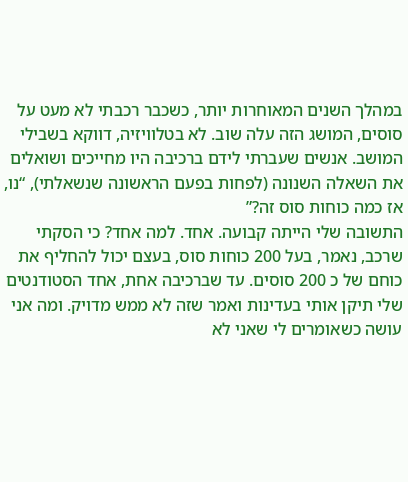במהלך השנים המאוחרות יותר, כשכבר רכבתי לא מעט על סוסים, המושג הזה עלה שוב. לא בטלוויזיה, דווקא בשבילי המושב. אנשים שעברתי לידם ברכיבה היו מחייכים ושואלים את השאלה השנונה (לפחות בפעם הראשונה שנשאלתי), “נו, אז כמה כוחות סוס זה?”
התשובה שלי הייתה קבועה. אחד. למה אחד? כי הסקתי שרכב, נאמר, בעל 200 כוחות סוס, בעצם יכול להחליף את כוחם של כ 200 סוסים. עד שברכיבה אחת, אחד הסטודנטים שלי תיקן אותי בעדינות ואמר שזה לא ממש מדויק. ומה אני עושה כשאומרים לי שאני לא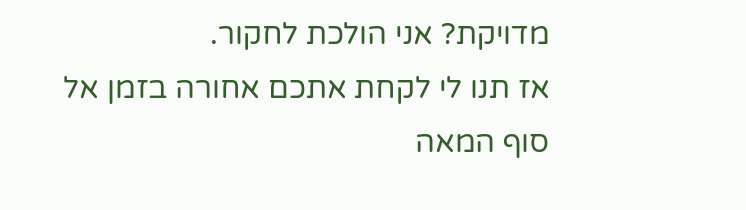מדויקת? אני הולכת לחקור.
אז תנו לי לקחת אתכם אחורה בזמן אל סוף המאה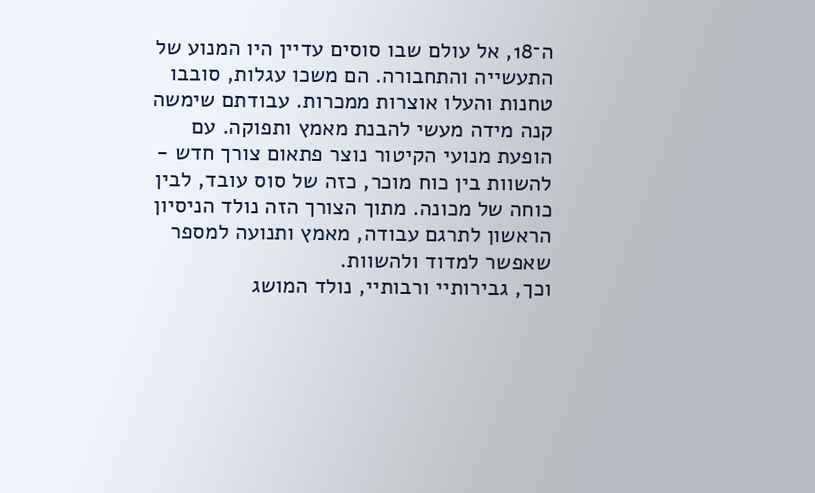ה־18, אל עולם שבו סוסים עדיין היו המנוע של התעשייה והתחבורה. הם משכו עגלות, סובבו טחנות והעלו אוצרות ממכרות. עבודתם שימשה קנה מידה מעשי להבנת מאמץ ותפוקה. עם הופעת מנועי הקיטור נוצר פתאום צורך חדש - להשוות בין כוח מוכר, כזה של סוס עובד, לבין כוחה של מכונה. מתוך הצורך הזה נולד הניסיון הראשון לתרגם עבודה, מאמץ ותנועה למספר שאפשר למדוד ולהשוות.
וכך, גבירותיי ורבותיי, נולד המושג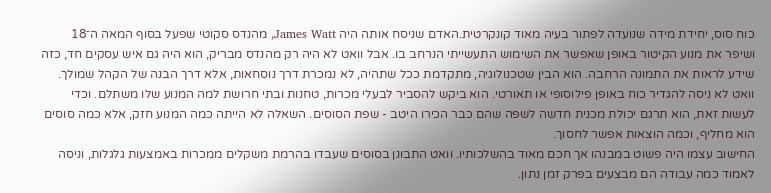כוח סוס, יחידת מידה שנועדה לפתור בעיה מאוד קונקרטית.האדם שניסח אותה היה James Watt, מהנדס סקוטי שפעל בסוף המאה ה־18 ושיפר את מנוע הקיטור באופן שאפשר את השימוש התעשייתי הנרחב בו. אבל וואט לא היה רק מהנדס מבריק, הוא היה גם איש עסקים חד, כזה שידע לראות את התמונה הרחבה. הוא הבין שטכנולוגיה, מתקדמת ככל שתהיה, לא נמכרת דרך נוסחאות, אלא דרך הבנה של הקהל שמולך.
וואט לא ניסה להגדיר כוח באופן פילוסופי או תאורטי. הוא ביקש להסביר לבעלי מכרות, טחנות ובתי חרושת למה המנוע שלו משתלם. וכדי לעשות זאת, הוא תרגם יכולת מכנית חדשה לשפה שהם כבר הכירו היטב - שפת הסוסים. השאלה לא הייתה כמה המנוע חזק, אלא כמה סוסים הוא מחליף, וכמה הוצאות אפשר לחסוך.
החישוב עצמו היה פשוט במבנהו אך חכם מאוד בהשלכותיו. וואט התבונן בסוסים שעבדו בהרמת משקלים ממכרות באמצעות גלגלות, וניסה לאמוד כמה עבודה הם מבצעים בפרק זמן נתון.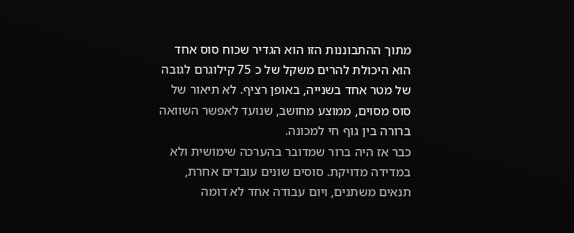מתוך ההתבוננות הזו הוא הגדיר שכוח סוס אחד הוא היכולת להרים משקל של כ 75 קילוגרם לגובה של מטר אחד בשנייה, באופן רציף. לא תיאור של סוס מסוים, ממוצע מחושב, שנועד לאפשר השוואה ברורה בין גוף חי למכונה.
כבר אז היה ברור שמדובר בהערכה שימושית ולא במדידה מדויקת. סוסים שונים עובדים אחרת, תנאים משתנים, ויום עבודה אחד לא דומה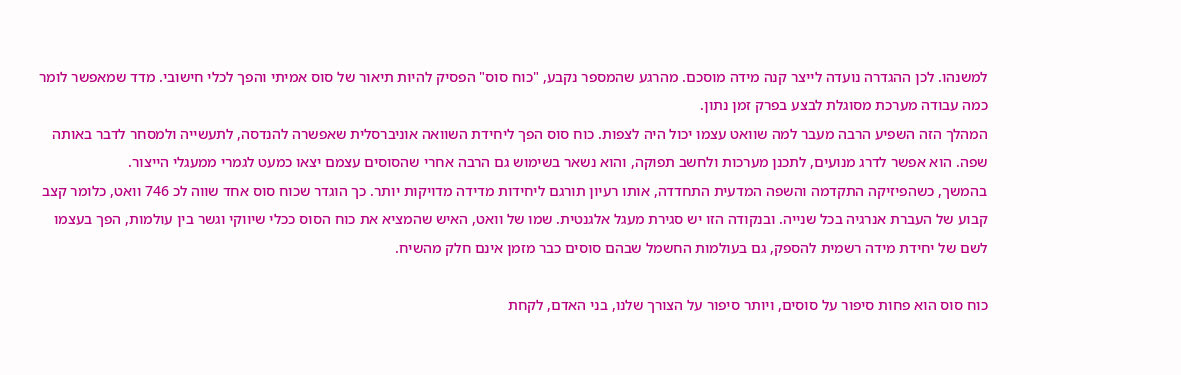למשנהו. לכן ההגדרה נועדה לייצר קנה מידה מוסכם. מהרגע שהמספר נקבע, "כוח סוס" הפסיק להיות תיאור של סוס אמיתי והפך לכלי חישובי. מדד שמאפשר לומר כמה עבודה מערכת מסוגלת לבצע בפרק זמן נתון.
המהלך הזה השפיע הרבה מעבר למה שוואט עצמו יכול היה לצפות. כוח סוס הפך ליחידת השוואה אוניברסלית שאפשרה להנדסה, לתעשייה ולמסחר לדבר באותה שפה. הוא אפשר לדרג מנועים, לתכנן מערכות ולחשב תפוקה, והוא נשאר בשימוש גם הרבה אחרי שהסוסים עצמם יצאו כמעט לגמרי ממעגלי הייצור.
בהמשך, כשהפיזיקה התקדמה והשפה המדעית התחדדה, אותו רעיון תורגם ליחידות מדידה מדויקות יותר. כך הוגדר שכוח סוס אחד שווה לכ 746 וואט, כלומר קצב קבוע של העברת אנרגיה בכל שנייה. ובנקודה הזו יש סגירת מעגל אלגנטית. שמו של וואט, האיש שהמציא את כוח הסוס ככלי שיווקי וגשר בין עולמות, הפך בעצמו לשם של יחידת מידה רשמית להספק, גם בעולמות החשמל שבהם סוסים כבר מזמן אינם חלק מהשיח.

כוח סוס הוא פחות סיפור על סוסים, ויותר סיפור על הצורך שלנו, בני האדם, לקחת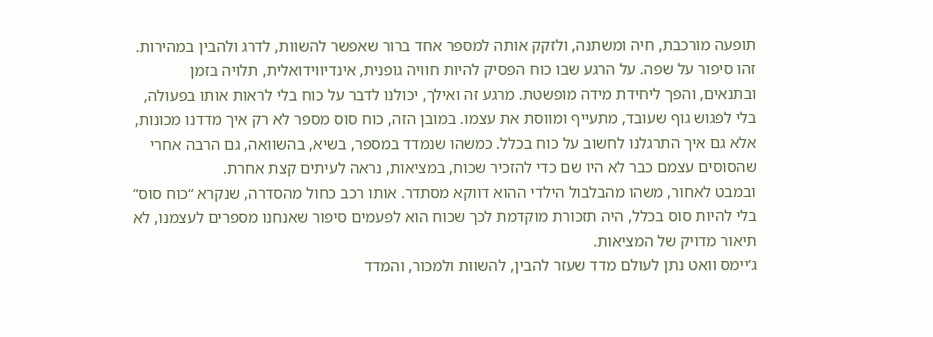תופעה מורכבת, חיה ומשתנה, ולזקק אותה למספר אחד ברור שאפשר להשוות, לדרג ולהבין במהירות. זהו סיפור על שפה. על הרגע שבו כוח הפסיק להיות חוויה גופנית, אינדיווידואלית, תלויה בזמן ובתנאים, והפך ליחידת מידה מופשטת. מרגע זה ואילך, יכולנו לדבר על כוח בלי לראות אותו בפעולה, בלי לפגוש גוף שעובד, מתעייף ומווסת את עצמו. במובן הזה, כוח סוס מספר לא רק איך מדדנו מכונות, אלא גם איך התרגלנו לחשוב על כוח בכלל. כמשהו שנמדד במספר, בשיא, בהשוואה, גם הרבה אחרי שהסוסים עצמם כבר לא היו שם כדי להזכיר שכוח, במציאות, נראה לעיתים קצת אחרת.
ובמבט לאחור, משהו מהבלבול הילדי ההוא דווקא מסתדר. אותו רכב כחול מהסדרה, שנקרא “כוח סוס” בלי להיות סוס בכלל, היה תזכורת מוקדמת לכך שכוח הוא לפעמים סיפור שאנחנו מספרים לעצמנו, לא תיאור מדויק של המציאות.
ג’יימס וואט נתן לעולם מדד שעזר להבין, להשוות ולמכור, והמדד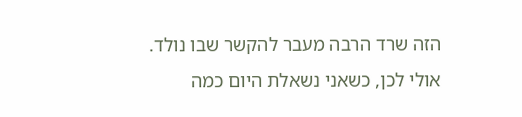הזה שרד הרבה מעבר להקשר שבו נולד. אולי לכן, כשאני נשאלת היום כמה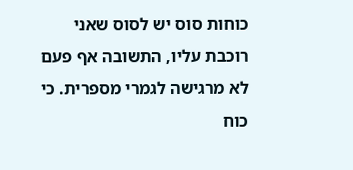כוחות סוס יש לסוס שאני רוכבת עליו, התשובה אף פעם לא מרגישה לגמרי מספרית. כי כוח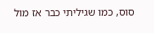סוס, כמו שגיליתי כבר אז מול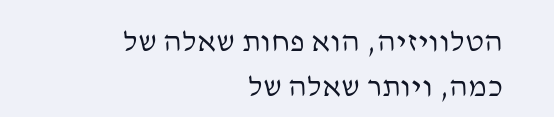הטלוויזיה, הוא פחות שאלה של כמה, ויותר שאלה של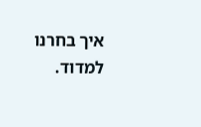איך בחרנו למדוד.